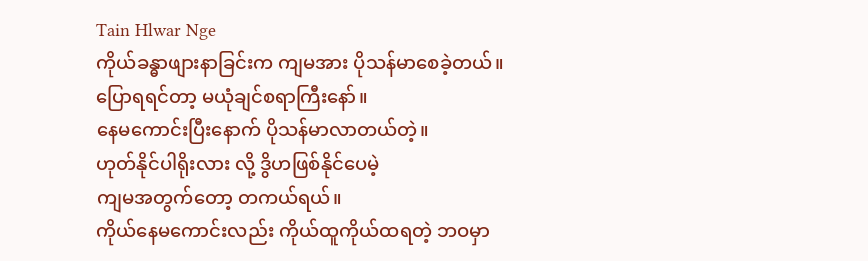Tain Hlwar Nge
ကိုယ်ခန္ဓာဖျားနာခြင်းက ကျမအား ပိုသန်မာစေခဲ့တယ်။
ပြောရရင်တာ့ မယုံချင်စရာကြီးနော်။
နေမကောင်းပြီးနောက် ပိုသန်မာလာတယ်တဲ့။
ဟုတ်နိုင်ပါရိုးလား လို့ ဒွိဟဖြစ်နိုင်ပေမဲ့
ကျမအတွက်တော့ တကယ်ရယ်။
ကိုယ်နေမကောင်းလည်း ကိုယ်ထူကိုယ်ထရတဲ့ ဘဝမှာ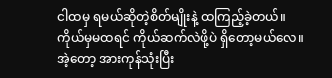ငါထမှ ရမယ်ဆိုတဲ့စိတ်မျိုးနဲ့ ထကြည့်ခဲ့တယ်။
ကိုယ်မှမထရင် ကိုယ်ဆက်လဲဖို့ပဲ ရှိတော့မယ်လေ။
အဲ့တော့ အားကုန်သုံးပြီး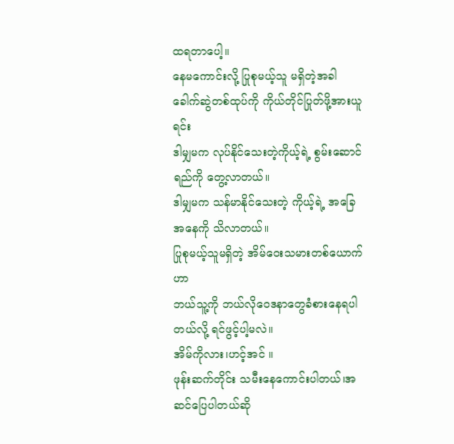ထရတာပေါ့။
နေမကောင်းလို့ ပြုစုမယ့်သူ မရှိတဲ့အခါ
ခေါက်ဆွဲတစ်ထုပ်ကို ကိုယ်တိုင်ပြုတ်ဖို့အားယူရင်း
ဒါမျှမက လုပ်နိုင်သေးတဲ့ကိုယ့်ရဲ့ စွမ်းဆောင်ရည်ကို တွေ့လာတယ်။
ဒါမျှမက သန်မာနိုင်သေးတဲ့ ကိုယ့်ရဲ့ အခြေအနေကို သိလာတယ်။
ပြုစုမယ့်သူမရှိတဲ့ အိမ်ဝေးသမားတစ်ယောက်ဟာ
ဘယ်သူ့ကို ဘယ်လိုဝေဒနာတွေခံစားနေရပါတယ်လို့ ရင်ဖွင့်ပါ့မလဲ။
အိမ်ကိုလား၊ဟင့်အင် ။
ဖုန်းဆက်တိုင်း သမီးနေကောင်းပါတယ်၊အဆင်ပြေပါတယ်ဆို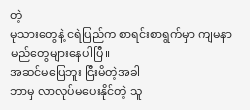တဲ့
မုသားတွေနဲ့ ငရဲပြည်က စာရင်းစာရွက်မှာ ကျမနာမည်တွေများနေပါပြီ။
အဆင်မပြေဘူး ငြီးမိတဲ့အခါ
ဘာမှ လာလုပ်မပေးနိုင်တဲ့ သူ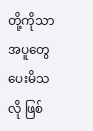တို့ကိုသာ
အပူတွေပေးမိသလို ဖြစ်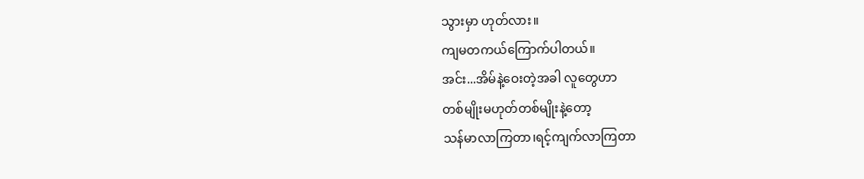သွားမှာ ဟုတ်လား။
ကျမတကယ်ကြောက်ပါတယ်။
အင်း...အိမ်နဲ့ဝေးတဲ့အခါ လူတွေဟာ
တစ်မျိုးမဟုတ်တစ်မျိုးနဲ့တော့
သန်မာလာကြတာ၊ရင့်ကျက်လာကြတာ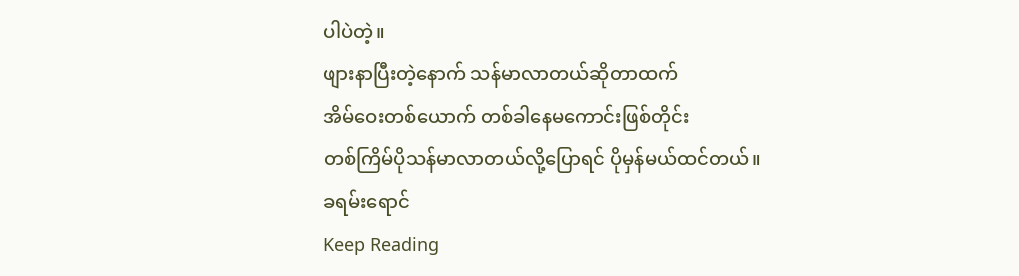ပါပဲတဲ့။
ဖျားနာပြီးတဲ့နောက် သန်မာလာတယ်ဆိုတာထက်
အိမ်ဝေးတစ်ယောက် တစ်ခါနေမကောင်းဖြစ်တိုင်း
တစ်ကြိမ်ပိုသန်မာလာတယ်လို့ပြောရင် ပိုမှန်မယ်ထင်တယ်။
ခရမ်းရောင်
Keep Reading